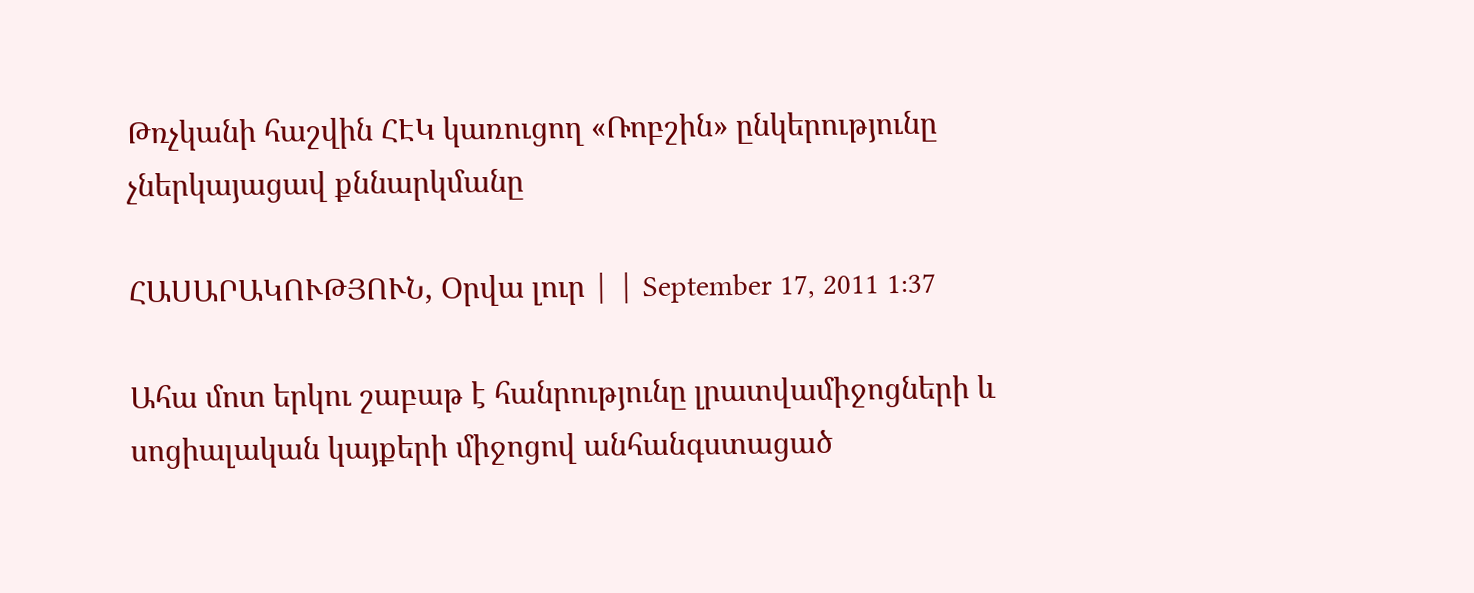Թռչկանի հաշվին ՀԷԿ կառուցող «Ռոբշին» ընկերությունը չներկայացավ քննարկմանը

ՀԱՍԱՐԱԿՈՒԹՅՈՒՆ, Օրվա լուր | | September 17, 2011 1:37

Ահա մոտ երկու շաբաթ է հանրությունը լրատվամիջոցների և սոցիալական կայքերի միջոցով անհանգստացած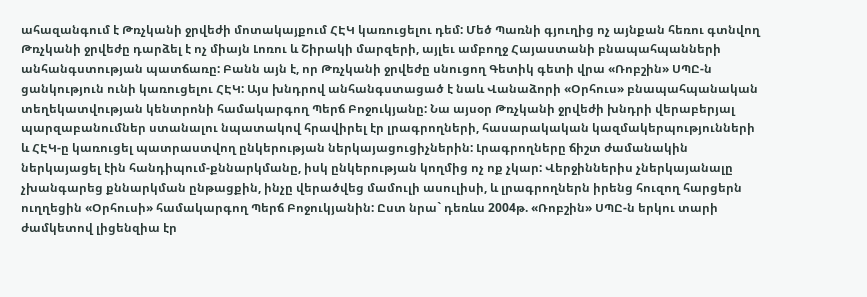ահազանգում է Թռչկանի ջրվեժի մոտակայքում ՀԷԿ կառուցելու դեմ: Մեծ Պառնի գյուղից ոչ այնքան հեռու գտնվող Թռչկանի ջրվեժը դարձել է ոչ միայն Լոռու և Շիրակի մարզերի, այլեւ ամբողջ Հայաստանի բնապահպանների անհանգստության պատճառը: Բանն այն է, որ Թռչկանի ջրվեժը սնուցող Գետիկ գետի վրա «Ռոբշին» ՍՊԸ-ն ցանկություն ունի կառուցելու ՀԷԿ: Այս խնդրով անհանգստացած է նաև Վանաձորի «Օրհուս» բնապահպանական տեղեկատվության կենտրոնի համակարգող Պերճ Բոջուկյանը: Նա այսօր Թռչկանի ջրվեժի խնդրի վերաբերյալ պարզաբանումներ ստանալու նպատակով հրավիրել էր լրագրողների, հասարակական կազմակերպությունների և ՀԷԿ-ը կառուցել պատրաստվող ընկերության ներկայացուցիչներին: Լրագրողները ճիշտ ժամանակին ներկայացել էին հանդիպում-քննարկմանը, իսկ ընկերության կողմից ոչ ոք չկար: Վերջիններիս չներկայանալը չխանգարեց քննարկման ընթացքին, ինչը վերածվեց մամուլի ասուլիսի, և լրագրողներն իրենց հուզող հարցերն ուղղեցին «Օրհուսի» համակարգող Պերճ Բոջուկյանին: Ըստ նրա` դեռևս 2004թ. «Ռոբշին» ՍՊԸ-ն երկու տարի ժամկետով լիցենզիա էր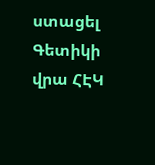ստացել Գետիկի վրա ՀԷԿ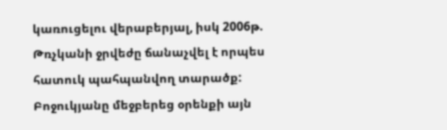կառուցելու վերաբերյալ, իսկ 2006թ. Թռչկանի ջրվեժը ճանաչվել է որպես հատուկ պահպանվող տարածք: Բոջուկյանը մեջբերեց օրենքի այն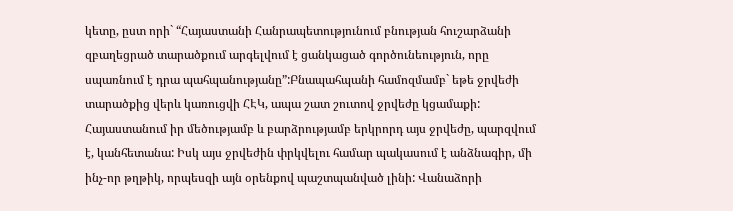կետը, ըստ որի` “Հայաստանի Հանրապետությունում բնության հուշարձանի զբաղեցրած տարածքում արգելվում է ցանկացած գործունեություն, որը սպառնում է դրա պահպանությանը”:Բնապահպանի համոզմամբ` եթե ջրվեժի տարածքից վերև կառուցվի ՀԷԿ, ապա շատ շուտով ջրվեժը կցամաքի: Հայաստանում իր մեծությամբ և բարձրությամբ երկրորդ այս ջրվեժը, պարզվում է, կանհետանա: Իսկ այս ջրվեժին փրկվելու համար պակասում է անձնագիր, մի ինչ-որ թղթիկ, որպեսզի այն օրենքով պաշտպանված լինի: Վանաձորի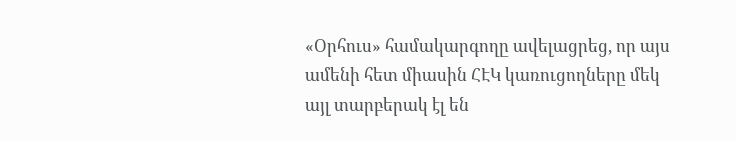«Օրհուս» համակարգողը ավելացրեց, որ այս ամենի հետ միասին ՀԷԿ կառուցողները մեկ այլ տարբերակ էլ են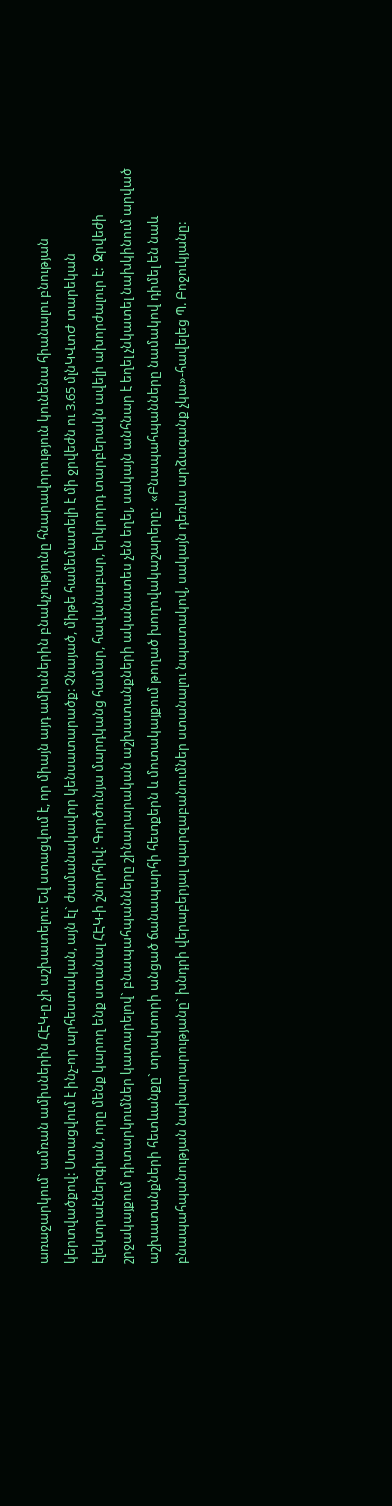առաջարկում` ամռան ամիսներին ՀԷԿ-ը չի աշխատելու: Եվ ստացվում է, որ միայն այդ ամիսներին բնակչությունը հնարավորություն կունենա հիանալու բնության կերտվածքով: Ստացվում է ինչ-որ արհեստական, այն էլ` ժամանակավոր կենսատարածք: Չնայած, միթե համեմատելի է մի ջրվեժն ու 3.65 մլնԿՎտԺ տարեկան էլեկտրաէներգիան, որը մենք կարող ենք ստանալ ՀԷԿ-ի շնորհիվ: Գործունյա մարդկանց համար, հավանաբար, երկրորդ տարբերակն ավելի ախորժալուր է:  Ջրվեժի շրջակայքում դիտարկումներ կատարելով` բնապահպանները շինարարական աշխատանքների ականատես չեն եղել, սակայն անհնար է եղել չնկատել նախկինում արված աշխատանքների հետևանքը` տրակտորի անցած ճանապարհի հետքերն և մոտակայքում թողած խողովակաշարերը:  «Բնապահպանները նամակով դիմել են նաև բնապահպանության նախարարությանը` խնդրի վերաբերյալ պարզաբանումներ ստանալու նպատակով, սակայն դեռևս արձագանք չկա»-հավելեց Պ. Բոջուկյանը: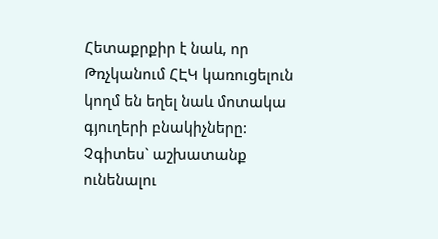Հետաքրքիր է նաև, որ Թռչկանում ՀԷԿ կառուցելուն կողմ են եղել նաև մոտակա գյուղերի բնակիչները: Չգիտես` աշխատանք ունենալու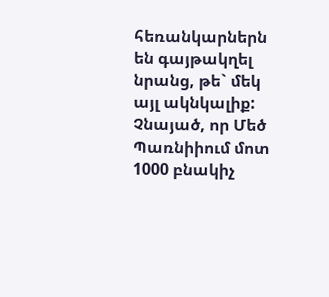հեռանկարներն են գայթակղել նրանց, թե` մեկ այլ ակնկալիք: Չնայած, որ Մեծ Պառնիիում մոտ 1000 բնակիչ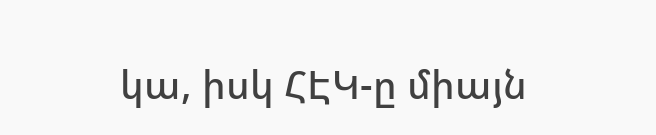կա, իսկ ՀԷԿ-ը միայն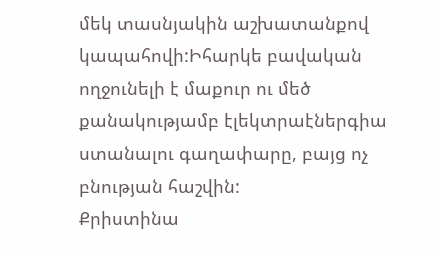մեկ տասնյակին աշխատանքով կապահովի:Իհարկե բավական ողջունելի է մաքուր ու մեծ քանակությամբ էլեկտրաէներգիա ստանալու գաղափարը, բայց ոչ բնության հաշվին:
Քրիստինա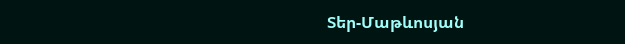Տեր-Մաթևոսյան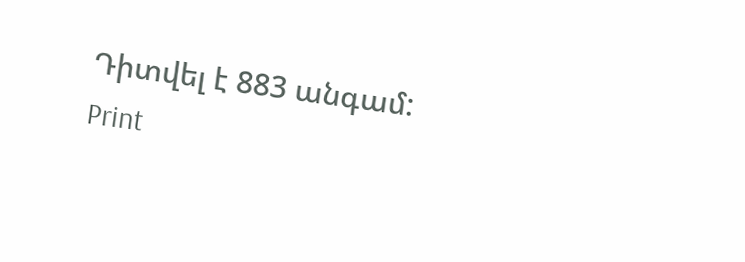Դիտվել է 883 անգամ:
Print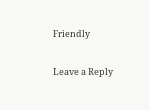Friendly

Leave a Reply